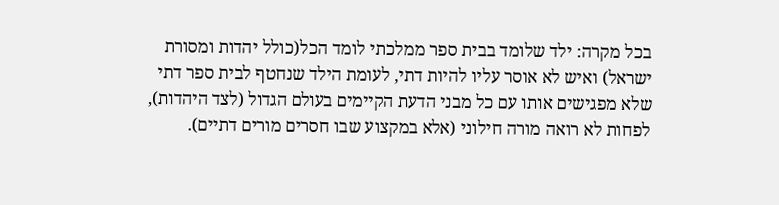בכל מקרה: ילד שלומד בבית ספר ממלכתי לומד הכל(כולל יהדות ומסורת ישראל) ואיש לא אוסר עליו להיות דתי, לעומת הילד שנחטף לבית ספר דתי שלא מפגישים אותו עם כל מבני הדעת הקיימים בעולם הגדול (לצד היהדות), לפחות לא רואה מורה חילוני (אלא במקצוע שבו חסרים מורים דתיים).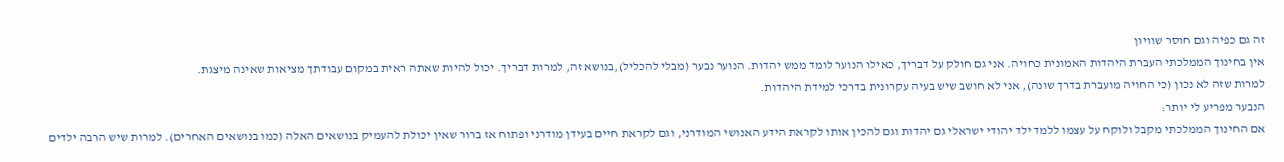זה גם כפיה וגם חוסר שוויון
אין בחינוך הממלכתי העברת היהדות האמונית כחויה. אני גם חולק על דבריך, כאילו הנוער לומד ממש יהדות. הנוער נבער (מבלי להכליל),בנושא זה, למרות דבריך. יכול להיות שאתה ראית במקום עבודתך מציאות שאינה מיצגת.
למרות שזה לא נכון (כי החויה מועברת בדרך שונה), אני לא חושב שיש בעיה עקרונית בדרכי למידת היהדות.
הנבער מפריע לי יותר:
אם החינוך הממלכתי מקבל ולוקח על עצמו ללמד ילד יהודי ישראלי גם יהדות וגם להכין אותו לקראת הידע האנושי המודרני, וגם לקראת חיים בעידן מודרני ופתוח אז ברור שאין יכולת להעמיק בנושאים האלה (כמו בנושאים האחרים). למרות שיש הרבה ילדים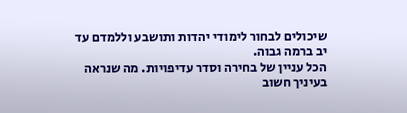שיכולים לבחור לימודי יהדות ותושבע וללמדם עד יב ברמה גבוה.
הכל עניין של בחירה וסדר עדיפויות. מה שנראה בעיניך חשוב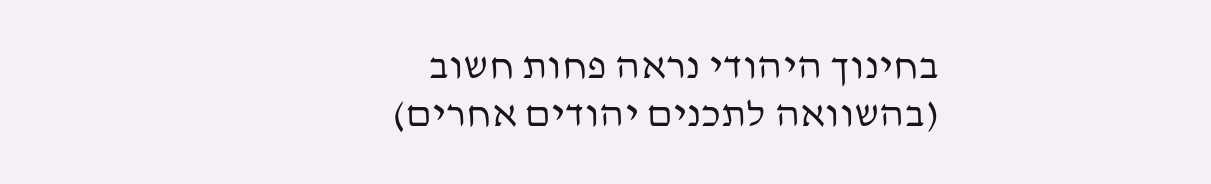בחינוך היהודי נראה פחות חשוב (בהשוואה לתכנים יהודים אחרים)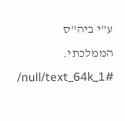ע"י ביה"ס הממלכתי.
/null/text_64k_1#